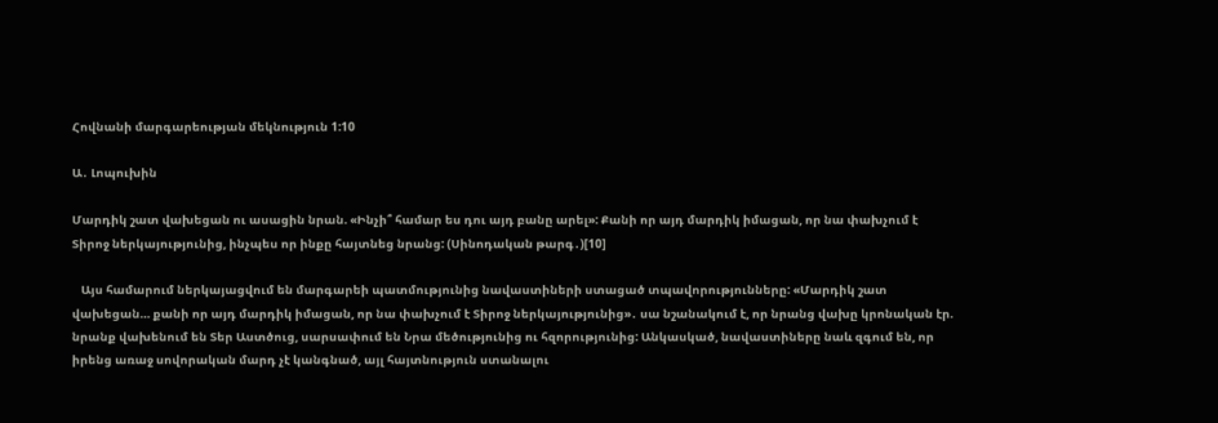Հովնանի մարգարեության մեկնություն 1:10

Ա․ Լոպուխին

Մարդիկ շատ վախեցան ու ասացին նրան. «Ինչի՞ համար ես դու այդ բանը արել»: Քանի որ այդ մարդիկ իմացան, որ նա փախչում է Տիրոջ ներկայությունից, ինչպես որ ինքը հայտնեց նրանց: (Սինոդական թարգ․)[10]

   Այս համարում ներկայացվում են մարգարեի պատմությունից նավաստիների ստացած տպավորությունները: «Մարդիկ շատ վախեցան… քանի որ այդ մարդիկ իմացան, որ նա փախչում է Տիրոջ ներկայությունից»․ սա նշանակում է, որ նրանց վախը կրոնական էր. նրանք վախենում են Տեր Աստծուց, սարսափում են Նրա մեծությունից ու հզորությունից: Անկասկած, նավաստիները նաև զգում են, որ իրենց առաջ սովորական մարդ չէ կանգնած, այլ հայտնություն ստանալու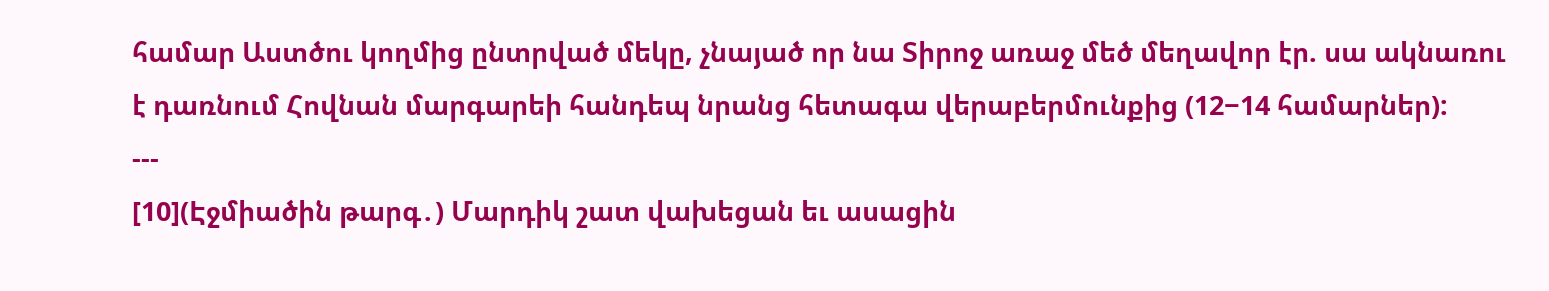համար Աստծու կողմից ընտրված մեկը, չնայած որ նա Տիրոջ առաջ մեծ մեղավոր էր. սա ակնառու է դառնում Հովնան մարգարեի հանդեպ նրանց հետագա վերաբերմունքից (12−14 համարներ):
---
[10](Էջմիածին թարգ․) Մարդիկ շատ վախեցան եւ ասացին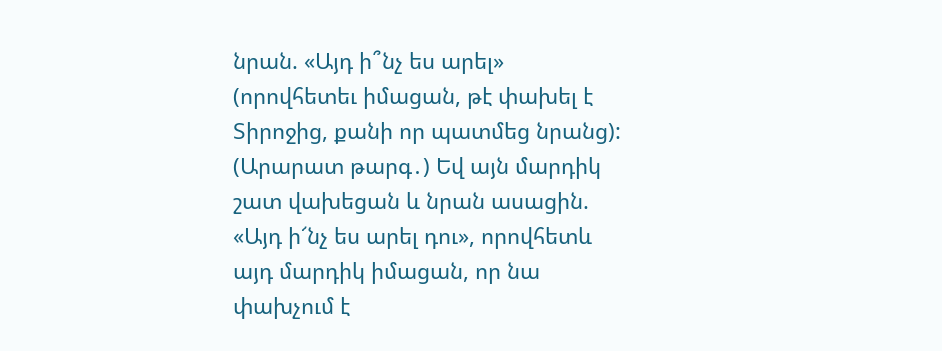նրան. «Այդ ի՞նչ ես արել» (որովհետեւ իմացան, թէ փախել է Տիրոջից, քանի որ պատմեց նրանց):
(Արարատ թարգ․) Եվ այն մարդիկ շատ վախեցան և նրան ասացին. «Այդ ի՜նչ ես արել դու», որովհետև այդ մարդիկ իմացան, որ նա փախչում է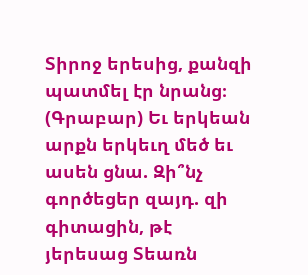Տիրոջ երեսից, քանզի պատմել էր նրանց։
(Գրաբար) Եւ երկեան արքն երկեւղ մեծ եւ ասեն ցնա. Զի՞նչ գործեցեր զայդ. զի գիտացին, թէ յերեսաց Տեառն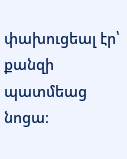փախուցեալ էր՝ քանզի պատմեաց նոցա։